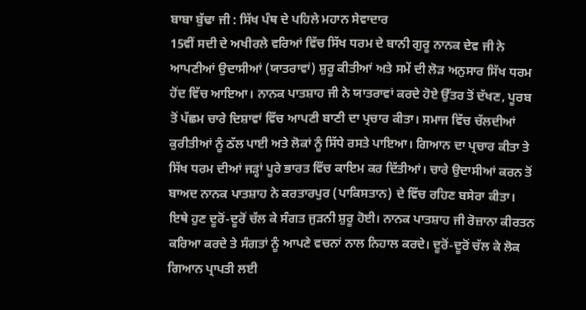ਬਾਬਾ ਬੁੱਢਾ ਜੀ : ਸਿੱਖ ਪੰਥ ਦੇ ਪਹਿਲੇ ਮਹਾਨ ਸੇਵਾਦਾਰ
15ਵੀਂ ਸਦੀ ਦੇ ਅਖੀਰਲੇ ਵਰਿਆਂ ਵਿੱਚ ਸਿੱਖ ਧਰਮ ਦੇ ਬਾਨੀ ਗੁਰੂ ਨਾਨਕ ਦੇਵ ਜੀ ਨੇ ਆਪਣੀਆਂ ਉਦਾਸੀਆਂ (ਯਾਤਰਾਵਾਂ) ਸ਼ੁਰੂ ਕੀਤੀਆਂ ਅਤੇ ਸਮੇਂ ਦੀ ਲੋੜ ਅਨੁਸਾਰ ਸਿੱਖ ਧਰਮ ਹੋਂਦ ਵਿੱਚ ਆਇਆ। ਨਾਨਕ ਪਾਤਸ਼ਾਹ ਜੀ ਨੇ ਯਾਤਰਾਵਾਂ ਕਰਦੇ ਹੋਏ ਉੱਤਰ ਤੋਂ ਦੱਖਣ, ਪੂਰਬ ਤੋਂ ਪੱਛਮ ਚਾਰੇ ਦਿਸ਼ਾਵਾਂ ਵਿੱਚ ਆਪਣੀ ਬਾਣੀ ਦਾ ਪ੍ਰਚਾਰ ਕੀਤਾ। ਸਮਾਜ ਵਿੱਚ ਚੱਲਦੀਆਂ ਕੁਰੀਤੀਆਂ ਨੂੰ ਠੱਲ ਪਾਈ ਅਤੇ ਲੋਕਾਂ ਨੂੰ ਸਿੱਧੇ ਰਸਤੇ ਪਾਇਆ। ਗਿਆਨ ਦਾ ਪ੍ਰਚਾਰ ਕੀਤਾ ਤੇ ਸਿੱਖ ਧਰਮ ਦੀਆਂ ਜੜ੍ਹਾਂ ਪੂਰੇ ਭਾਰਤ ਵਿੱਚ ਕਾਇਮ ਕਰ ਦਿੱਤੀਆਂ। ਚਾਰੇ ਉਦਾਸੀਆਂ ਕਰਨ ਤੋਂ ਬਾਅਦ ਨਾਨਕ ਪਾਤਸ਼ਾਹ ਨੇ ਕਰਤਾਰਪੁਰ (ਪਾਕਿਸਤਾਨ) ਦੇ ਵਿੱਚ ਰਹਿਣ ਬਸੇਰਾ ਕੀਤਾ। ਇਥੇ ਹੁਣ ਦੂਰੋਂ-ਦੂਰੋਂ ਚੱਲ ਕੇ ਸੰਗਤ ਜੁੜਨੀ ਸ਼ੁਰੂ ਹੋਈ। ਨਾਨਕ ਪਾਤਸ਼ਾਹ ਜੀ ਰੋਜ਼ਾਨਾ ਕੀਰਤਨ ਕਰਿਆ ਕਰਦੇ ਤੇ ਸੰਗਤਾਂ ਨੂੰ ਆਪਣੇ ਵਚਨਾਂ ਨਾਲ ਨਿਹਾਲ ਕਰਦੇ। ਦੂਰੋਂ-ਦੂਰੋਂ ਚੱਲ ਕੇ ਲੋਕ ਗਿਆਨ ਪ੍ਰਾਪਤੀ ਲਈ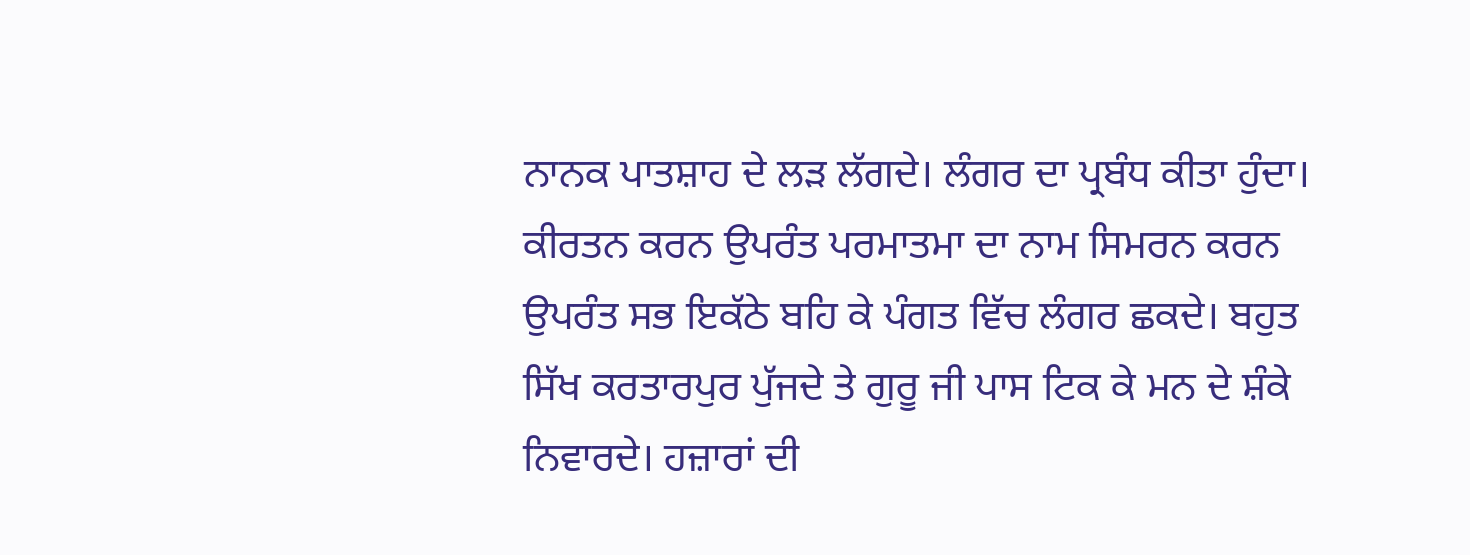ਨਾਨਕ ਪਾਤਸ਼ਾਹ ਦੇ ਲੜ ਲੱਗਦੇ। ਲੰਗਰ ਦਾ ਪ੍ਰਬੰਧ ਕੀਤਾ ਹੁੰਦਾ। ਕੀਰਤਨ ਕਰਨ ਉਪਰੰਤ ਪਰਮਾਤਮਾ ਦਾ ਨਾਮ ਸਿਮਰਨ ਕਰਨ ਉਪਰੰਤ ਸਭ ਇਕੱਠੇ ਬਹਿ ਕੇ ਪੰਗਤ ਵਿੱਚ ਲੰਗਰ ਛਕਦੇ। ਬਹੁਤ ਸਿੱਖ ਕਰਤਾਰਪੁਰ ਪੁੱਜਦੇ ਤੇ ਗੁਰੂ ਜੀ ਪਾਸ ਟਿਕ ਕੇ ਮਨ ਦੇ ਸ਼ੰਕੇ ਨਿਵਾਰਦੇ। ਹਜ਼ਾਰਾਂ ਦੀ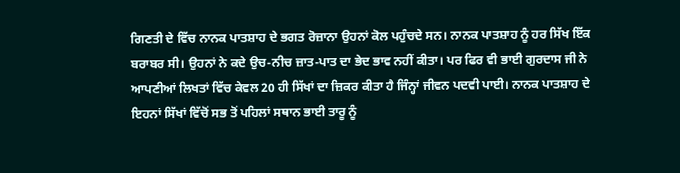ਗਿਣਤੀ ਦੇ ਵਿੱਚ ਨਾਨਕ ਪਾਤਸ਼ਾਹ ਦੇ ਭਗਤ ਰੋਜ਼ਾਨਾ ਉਹਨਾਂ ਕੋਲ ਪਹੁੰਚਦੇ ਸਨ। ਨਾਨਕ ਪਾਤਸ਼ਾਹ ਨੂੰ ਹਰ ਸਿੱਖ ਇੱਕ ਬਰਾਬਰ ਸੀ। ਉਹਨਾਂ ਨੇ ਕਦੇ ਉਚ-ਨੀਚ ਜ਼ਾਤ-ਪਾਤ ਦਾ ਭੇਦ ਭਾਵ ਨਹੀਂ ਕੀਤਾ। ਪਰ ਫਿਰ ਵੀ ਭਾਈ ਗੁਰਦਾਸ ਜੀ ਨੇ ਆਪਣੀਆਂ ਲਿਖਤਾਂ ਵਿੱਚ ਕੇਵਲ 20 ਹੀ ਸਿੱਖਾਂ ਦਾ ਜ਼ਿਕਰ ਕੀਤਾ ਹੈ ਜਿੰਨ੍ਹਾਂ ਜੀਵਨ ਪਦਵੀ ਪਾਈ। ਨਾਨਕ ਪਾਤਸ਼ਾਹ ਦੇ ਇਹਨਾਂ ਸਿੱਖਾਂ ਵਿੱਚੋਂ ਸਭ ਤੋਂ ਪਹਿਲਾਂ ਸਥਾਨ ਭਾਈ ਤਾਰੂ ਨੂੰ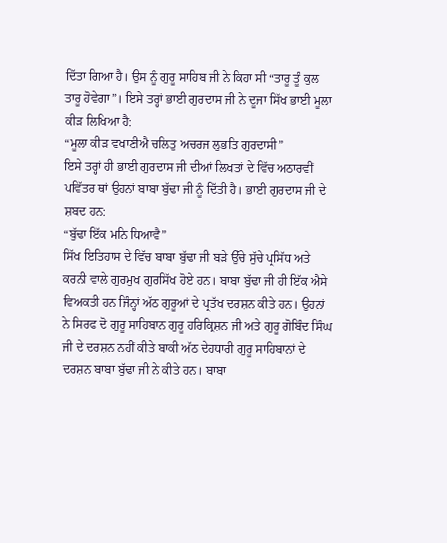ਦਿੱਤਾ ਗਿਆ ਹੈ। ਉਸ ਨੂੰ ਗੁਰੂ ਸਾਹਿਬ ਜੀ ਨੇ ਕਿਹਾ ਸੀ “ਤਾਰੂ ਤੂੰ ਕੁਲ ਤਾਰੂ ਹੋਵੇਗਾ”। ਇਸੇ ਤਰ੍ਹਾਂ ਭਾਈ ਗੁਰਦਾਸ ਜੀ ਨੇ ਦੂਜਾ ਸਿੱਖ ਭਾਈ ਮੂਲਾ ਕੀੜ ਲਿਖਿਆ ਹੈ:
“ਮੂਲਾ ਕੀੜ ਵਖਾਣੀਐ ਚਲਿਤੁ ਅਚਰਜ ਲੁਭਤਿ ਗੁਰਦਾਸੀ”
ਇਸੇ ਤਰ੍ਹਾਂ ਹੀ ਭਾਈ ਗੁਰਦਾਸ ਜੀ ਦੀਆਂ ਲਿਖਤਾਂ ਦੇ ਵਿੱਚ ਅਠਾਰਵੀਂ ਪਵਿੱਤਰ ਥਾਂ ਉਹਨਾਂ ਬਾਬਾ ਬੁੱਢਾ ਜੀ ਨੂੰ ਦਿੱਤੀ ਹੈ। ਭਾਈ ਗੁਰਦਾਸ ਜੀ ਦੇ ਸ਼ਬਦ ਹਨ:
“ਬੁੱਢਾ ਇੱਕ ਮਨਿ ਧਿਆਵੈ”
ਸਿੱਖ ਇਤਿਹਾਸ ਦੇ ਵਿੱਚ ਬਾਬਾ ਬੁੱਢਾ ਜੀ ਬੜੇ ਉੱਚੇ ਸੁੱਚੇ ਪ੍ਰਸਿੱਧ ਅਤੇ ਕਰਨੀ ਵਾਲੇ ਗੁਰਮੁਖ ਗੁਰਸਿੱਖ ਹੋਏ ਹਨ। ਬਾਬਾ ਬੁੱਢਾ ਜੀ ਹੀ ਇੱਕ ਐਸੇ ਵਿਅਕਤੀ ਹਨ ਜਿੰਨ੍ਹਾਂ ਅੱਠ ਗੁਰੂਆਂ ਦੇ ਪ੍ਰਤੱਖ ਦਰਸ਼ਨ ਕੀਤੇ ਹਨ। ਉਹਨਾਂ ਨੇ ਸਿਰਫ ਦੋ ਗੁਰੂ ਸਾਹਿਬਾਨ ਗੁਰੂ ਹਰਿਕ੍ਰਿਸ਼ਨ ਜੀ ਅਤੇ ਗੁਰੂ ਗੋਬਿੰਦ ਸਿੰਘ ਜੀ ਦੇ ਦਰਸ਼ਨ ਨਹੀਂ ਕੀਤੇ ਬਾਕੀ ਅੱਠ ਦੇਹਧਾਰੀ ਗੁਰੂ ਸਾਹਿਬਾਨਾਂ ਦੇ ਦਰਸ਼ਨ ਬਾਬਾ ਬੁੱਢਾ ਜੀ ਨੇ ਕੀਤੇ ਹਨ। ਬਾਬਾ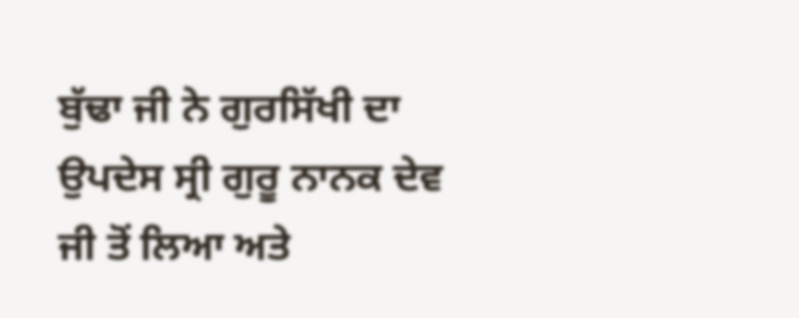ਬੁੱਢਾ ਜੀ ਨੇ ਗੁਰਸਿੱਖੀ ਦਾ ਉਪਦੇਸ ਸ੍ਰੀ ਗੁਰੂ ਨਾਨਕ ਦੇਵ ਜੀ ਤੋਂ ਲਿਆ ਅਤੇ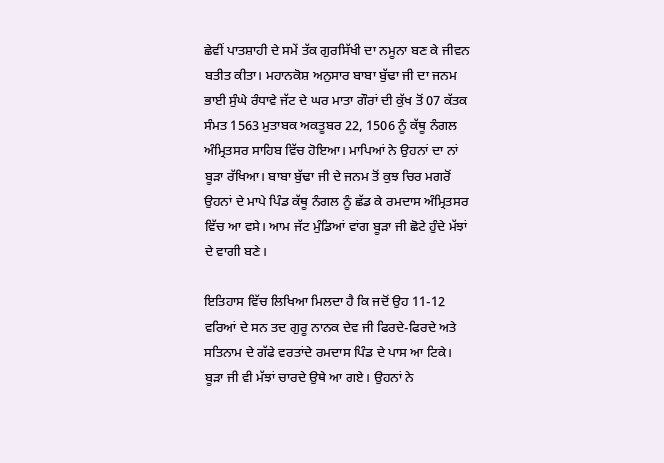ਛੇਵੀਂ ਪਾਤਸ਼ਾਹੀ ਦੇ ਸਮੇਂ ਤੱਕ ਗੁਰਸਿੱਖੀ ਦਾ ਨਮੂਨਾ ਬਣ ਕੇ ਜੀਵਨ ਬਤੀਤ ਕੀਤਾ। ਮਹਾਨਕੋਸ਼ ਅਨੁਸਾਰ ਬਾਬਾ ਬੁੱਢਾ ਜੀ ਦਾ ਜਨਮ ਭਾਈ ਸੁੰਘੇ ਰੰਧਾਵੇ ਜੱਟ ਦੇ ਘਰ ਮਾਤਾ ਗੌਰਾਂ ਦੀ ਕੁੱਖ ਤੋਂ 07 ਕੱਤਕ ਸੰਮਤ 1563 ਮੁਤਾਬਕ ਅਕਤੂਬਰ 22, 1506 ਨੂੰ ਕੱਥੂ ਨੰਗਲ ਅੰਮ੍ਰਿਤਸਰ ਸਾਹਿਬ ਵਿੱਚ ਹੋਇਆ। ਮਾਪਿਆਂ ਨੇ ਉਹਨਾਂ ਦਾ ਨਾਂ ਬੂੜਾ ਰੱਖਿਆ। ਬਾਬਾ ਬੁੱਢਾ ਜੀ ਦੇ ਜਨਮ ਤੋਂ ਕੁਝ ਚਿਰ ਮਗਰੋਂ ਉਹਨਾਂ ਦੇ ਮਾਪੇ ਪਿੰਡ ਕੱਥੂ ਨੰਗਲ ਨੂੰ ਛੱਡ ਕੇ ਰਮਦਾਸ ਅੰਮ੍ਰਿਤਸਰ ਵਿੱਚ ਆ ਵਸੇ। ਆਮ ਜੱਟ ਮੁੰਡਿਆਂ ਵਾਂਗ ਬੂੜਾ ਜੀ ਛੋਟੇ ਹੁੰਦੇ ਮੱਝਾਂ ਦੇ ਵਾਗੀ ਬਣੇ।

ਇਤਿਹਾਸ ਵਿੱਚ ਲਿਖਿਆ ਮਿਲਦਾ ਹੈ ਕਿ ਜਦੋਂ ਉਹ 11-12 ਵਰਿਆਂ ਦੇ ਸਨ ਤਦ ਗੁਰੂ ਨਾਨਕ ਦੇਵ ਜੀ ਫਿਰਦੇ-ਫਿਰਦੇ ਅਤੇ ਸਤਿਨਾਮ ਦੇ ਗੱਫੇ ਵਰਤਾਂਦੇ ਰਮਦਾਸ ਪਿੰਡ ਦੇ ਪਾਸ ਆ ਟਿਕੇ। ਬੂੜਾ ਜੀ ਵੀ ਮੱਝਾਂ ਚਾਰਦੇ ਉਥੇ ਆ ਗਏ। ਉਹਨਾਂ ਨੇ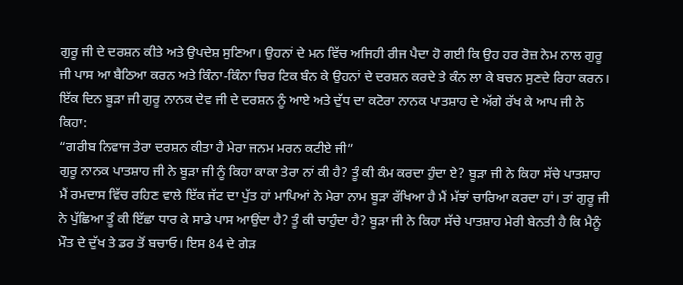ਗੁਰੂ ਜੀ ਦੇ ਦਰਸ਼ਨ ਕੀਤੇ ਅਤੇ ਉਪਦੇਸ਼ ਸੁਣਿਆ। ਉਹਨਾਂ ਦੇ ਮਨ ਵਿੱਚ ਅਜਿਹੀ ਰੀਜ ਪੈਦਾ ਹੋ ਗਈ ਕਿ ਉਹ ਹਰ ਰੋਜ਼ ਨੇਮ ਨਾਲ ਗੁਰੂ ਜੀ ਪਾਸ ਆ ਬੈਠਿਆ ਕਰਨ ਅਤੇ ਕਿੰਨਾ-ਕਿੰਨਾ ਚਿਰ ਟਿਕ ਬੰਨ ਕੇ ਉਹਨਾਂ ਦੇ ਦਰਸ਼ਨ ਕਰਦੇ ਤੇ ਕੰਨ ਲਾ ਕੇ ਬਚਨ ਸੁਣਦੇ ਰਿਹਾ ਕਰਨ। ਇੱਕ ਦਿਨ ਬੂੜਾ ਜੀ ਗੁਰੂ ਨਾਨਕ ਦੇਵ ਜੀ ਦੇ ਦਰਸ਼ਨ ਨੂੰ ਆਏ ਅਤੇ ਦੁੱਧ ਦਾ ਕਟੋਰਾ ਨਾਨਕ ਪਾਤਸ਼ਾਹ ਦੇ ਅੱਗੇ ਰੱਖ ਕੇ ਆਪ ਜੀ ਨੇ ਕਿਹਾ:
“ਗਰੀਬ ਨਿਵਾਜ ਤੇਰਾ ਦਰਸ਼ਨ ਕੀਤਾ ਹੈ ਮੇਰਾ ਜਨਮ ਮਰਨ ਕਟੀਏ ਜੀ”
ਗੁਰੂ ਨਾਨਕ ਪਾਤਸ਼ਾਹ ਜੀ ਨੇ ਬੂੜਾ ਜੀ ਨੂੰ ਕਿਹਾ ਕਾਕਾ ਤੇਰਾ ਨਾਂ ਕੀ ਹੈ? ਤੂੰ ਕੀ ਕੰਮ ਕਰਦਾ ਹੁੰਦਾ ਏ? ਬੂੜਾ ਜੀ ਨੇ ਕਿਹਾ ਸੱਚੇ ਪਾਤਸ਼ਾਹ ਮੈਂ ਰਮਦਾਸ ਵਿੱਚ ਰਹਿਣ ਵਾਲੇ ਇੱਕ ਜੱਟ ਦਾ ਪੁੱਤ ਹਾਂ ਮਾਪਿਆਂ ਨੇ ਮੇਰਾ ਨਾਮ ਬੂੜਾ ਰੱਖਿਆ ਹੈ ਮੈਂ ਮੱਝਾਂ ਚਾਰਿਆ ਕਰਦਾ ਹਾਂ। ਤਾਂ ਗੁਰੂ ਜੀ ਨੇ ਪੁੱਛਿਆ ਤੂੰ ਕੀ ਇੱਛਾ ਧਾਰ ਕੇ ਸਾਡੇ ਪਾਸ ਆਉਂਦਾ ਹੈ? ਤੂੰ ਕੀ ਚਾਹੁੰਦਾ ਹੈ? ਬੂੜਾ ਜੀ ਨੇ ਕਿਹਾ ਸੱਚੇ ਪਾਤਸ਼ਾਹ ਮੇਰੀ ਬੇਨਤੀ ਹੈ ਕਿ ਮੈਨੂੰ ਮੌਤ ਦੇ ਦੁੱਖ ਤੇ ਡਰ ਤੋਂ ਬਚਾਓ। ਇਸ 84 ਦੇ ਗੇੜ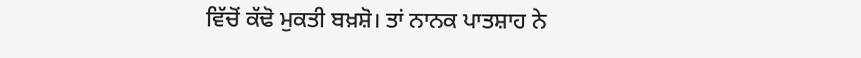ਵਿੱਚੋਂ ਕੱਢੋ ਮੁਕਤੀ ਬਖ਼ਸ਼ੋ। ਤਾਂ ਨਾਨਕ ਪਾਤਸ਼ਾਹ ਨੇ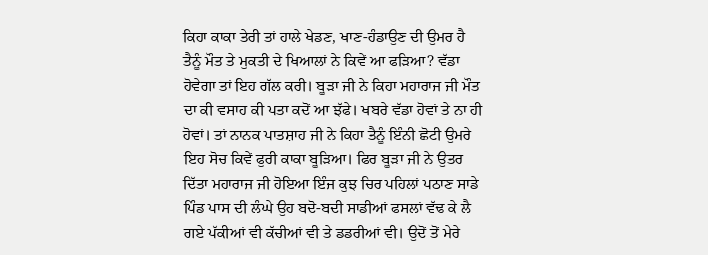ਕਿਹਾ ਕਾਕਾ ਤੇਰੀ ਤਾਂ ਹਾਲੇ ਖੇਡਣ, ਖਾਣ-ਹੰਡਾਉਣ ਦੀ ਉਮਰ ਹੈ ਤੈਨੂੰ ਮੌਤ ਤੇ ਮੁਕਤੀ ਦੇ ਖਿਆਲਾਂ ਨੇ ਕਿਵੇਂ ਆ ਫੜਿਆ? ਵੱਡਾ ਹੋਵੇਗਾ ਤਾਂ ਇਹ ਗੱਲ ਕਰੀ। ਬੂੜਾ ਜੀ ਨੇ ਕਿਹਾ ਮਹਾਰਾਜ ਜੀ ਮੌਤ ਦਾ ਕੀ ਵਸਾਹ ਕੀ ਪਤਾ ਕਦੋਂ ਆ ਝੱਫੇ। ਖਬਰੇ ਵੱਡਾ ਹੋਵਾਂ ਤੇ ਨਾ ਹੀ ਹੋਵਾਂ। ਤਾਂ ਨਾਨਕ ਪਾਤਸ਼ਾਹ ਜੀ ਨੇ ਕਿਹਾ ਤੈਨੂੰ ਇੰਨੀ ਛੋਟੀ ਉਮਰੇ ਇਹ ਸੋਚ ਕਿਵੇਂ ਫੁਰੀ ਕਾਕਾ ਬੂੜਿਆ। ਫਿਰ ਬੂੜਾ ਜੀ ਨੇ ਉਤਰ ਦਿੱਤਾ ਮਹਾਰਾਜ ਜੀ ਹੋਇਆ ਇੰਜ ਕੁਝ ਚਿਰ ਪਹਿਲਾਂ ਪਠਾਣ ਸਾਡੇ ਪਿੰਡ ਪਾਸ ਦੀ ਲੰਘੇ ਉਹ ਬਦੋ-ਬਦੀ ਸਾਡੀਆਂ ਫਸਲਾਂ ਵੱਢ ਕੇ ਲੈ ਗਏ ਪੱਕੀਆਂ ਵੀ ਕੱਚੀਆਂ ਵੀ ਤੇ ਡਡਰੀਆਂ ਵੀ। ਉਦੋਂ ਤੋਂ ਮੇਰੇ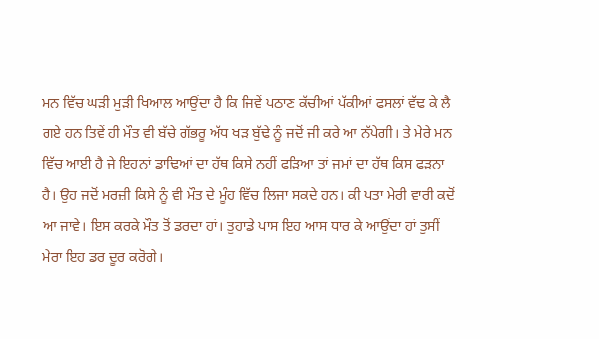ਮਨ ਵਿੱਚ ਘੜੀ ਮੁੜੀ ਖਿਆਲ ਆਉਂਦਾ ਹੈ ਕਿ ਜਿਵੇਂ ਪਠਾਣ ਕੱਚੀਆਂ ਪੱਕੀਆਂ ਫਸਲਾਂ ਵੱਢ ਕੇ ਲੈ ਗਏ ਹਨ ਤਿਵੇਂ ਹੀ ਮੌਤ ਵੀ ਬੱਚੇ ਗੱਭਰੂ ਅੱਧ ਖੜ ਬੁੱਢੇ ਨੂੰ ਜਦੋਂ ਜੀ ਕਰੇ ਆ ਨੱਪੇਗੀ। ਤੇ ਮੇਰੇ ਮਨ ਵਿੱਚ ਆਈ ਹੈ ਜੇ ਇਹਨਾਂ ਡਾਢਿਆਂ ਦਾ ਹੱਥ ਕਿਸੇ ਨਹੀਂ ਫੜਿਆ ਤਾਂ ਜਮਾਂ ਦਾ ਹੱਥ ਕਿਸ ਫੜਨਾ ਹੈ। ਉਹ ਜਦੋਂ ਮਰਜ਼ੀ ਕਿਸੇ ਨੂੰ ਵੀ ਮੌਤ ਦੇ ਮੂੰਹ ਵਿੱਚ ਲਿਜਾ ਸਕਦੇ ਹਨ। ਕੀ ਪਤਾ ਮੇਰੀ ਵਾਰੀ ਕਦੋਂ ਆ ਜਾਵੇ। ਇਸ ਕਰਕੇ ਮੌਤ ਤੋਂ ਡਰਦਾ ਹਾਂ। ਤੁਹਾਡੇ ਪਾਸ ਇਹ ਆਸ ਧਾਰ ਕੇ ਆਉਂਦਾ ਹਾਂ ਤੁਸੀਂ ਮੇਰਾ ਇਹ ਡਰ ਦੂਰ ਕਰੋਗੇ।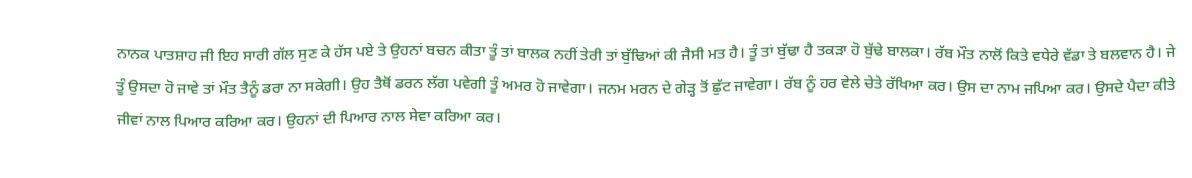ਨਾਨਕ ਪਾਤਸ਼ਾਹ ਜੀ ਇਹ ਸਾਰੀ ਗੱਲ ਸੁਣ ਕੇ ਹੱਸ ਪਏ ਤੇ ਉਹਨਾਂ ਬਚਨ ਕੀਤਾ ਤੂੰ ਤਾਂ ਬਾਲਕ ਨਹੀਂ ਤੇਰੀ ਤਾਂ ਬੁੱਢਿਆਂ ਕੀ ਜੈਸੀ ਮਤ ਹੈ। ਤੂੰ ਤਾਂ ਬੁੱਢਾ ਹੈ ਤਕੜਾ ਹੋ ਬੁੱਢੇ ਬਾਲਕਾ। ਰੱਬ ਮੌਤ ਨਾਲੋਂ ਕਿਤੇ ਵਧੇਰੇ ਵੱਡਾ ਤੇ ਬਲਵਾਨ ਹੈ। ਜੇ ਤੂੰ ਉਸਦਾ ਹੋ ਜਾਵੇ ਤਾਂ ਮੌਤ ਤੈਨੂੰ ਡਰਾ ਨਾ ਸਕੇਗੀ। ਉਹ ਤੈਥੋਂ ਡਰਨ ਲੱਗ ਪਵੇਗੀ ਤੂੰ ਅਮਰ ਹੋ ਜਾਵੇਗਾ। ਜਨਮ ਮਰਨ ਦੇ ਗੇੜ੍ਹ ਤੋਂ ਛੁੱਟ ਜਾਵੇਗਾ। ਰੱਬ ਨੂੰ ਹਰ ਵੇਲੇ ਚੇਤੇ ਰੱਖਿਆ ਕਰ। ਉਸ ਦਾ ਨਾਮ ਜਪਿਆ ਕਰ। ਉਸਦੇ ਪੈਦਾ ਕੀਤੇ ਜੀਵਾਂ ਨਾਲ ਪਿਆਰ ਕਰਿਆ ਕਰ। ਉਹਨਾਂ ਦੀ ਪਿਆਰ ਨਾਲ ਸੇਵਾ ਕਰਿਆ ਕਰ।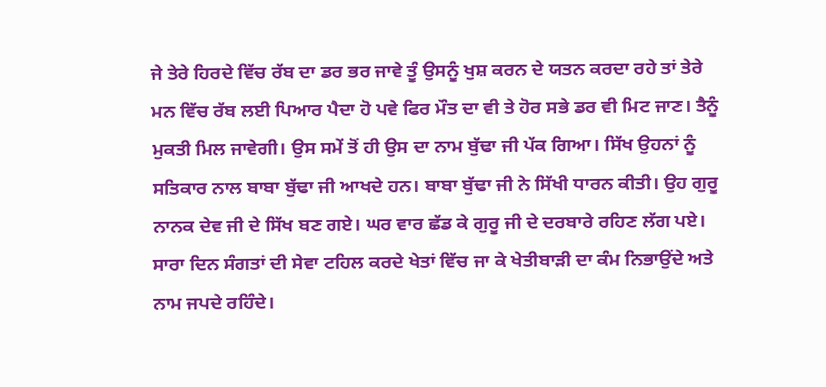ਜੇ ਤੇਰੇ ਹਿਰਦੇ ਵਿੱਚ ਰੱਬ ਦਾ ਡਰ ਭਰ ਜਾਵੇ ਤੂੰ ਉਸਨੂੰ ਖੁਸ਼ ਕਰਨ ਦੇ ਯਤਨ ਕਰਦਾ ਰਹੇ ਤਾਂ ਤੇਰੇ ਮਨ ਵਿੱਚ ਰੱਬ ਲਈ ਪਿਆਰ ਪੈਦਾ ਹੋ ਪਵੇ ਫਿਰ ਮੌਤ ਦਾ ਵੀ ਤੇ ਹੋਰ ਸਭੇ ਡਰ ਵੀ ਮਿਟ ਜਾਣ। ਤੈਨੂੰ ਮੁਕਤੀ ਮਿਲ ਜਾਵੇਗੀ। ਉਸ ਸਮੇਂ ਤੋਂ ਹੀ ਉਸ ਦਾ ਨਾਮ ਬੁੱਢਾ ਜੀ ਪੱਕ ਗਿਆ। ਸਿੱਖ ਉਹਨਾਂ ਨੂੰ ਸਤਿਕਾਰ ਨਾਲ ਬਾਬਾ ਬੁੱਢਾ ਜੀ ਆਖਦੇ ਹਨ। ਬਾਬਾ ਬੁੱਢਾ ਜੀ ਨੇ ਸਿੱਖੀ ਧਾਰਨ ਕੀਤੀ। ਉਹ ਗੁਰੂ ਨਾਨਕ ਦੇਵ ਜੀ ਦੇ ਸਿੱਖ ਬਣ ਗਏ। ਘਰ ਵਾਰ ਛੱਡ ਕੇ ਗੁਰੂ ਜੀ ਦੇ ਦਰਬਾਰੇ ਰਹਿਣ ਲੱਗ ਪਏ। ਸਾਰਾ ਦਿਨ ਸੰਗਤਾਂ ਦੀ ਸੇਵਾ ਟਹਿਲ ਕਰਦੇ ਖੇਤਾਂ ਵਿੱਚ ਜਾ ਕੇ ਖੇਤੀਬਾੜੀ ਦਾ ਕੰਮ ਨਿਭਾਉਂਦੇ ਅਤੇ ਨਾਮ ਜਪਦੇ ਰਹਿੰਦੇ।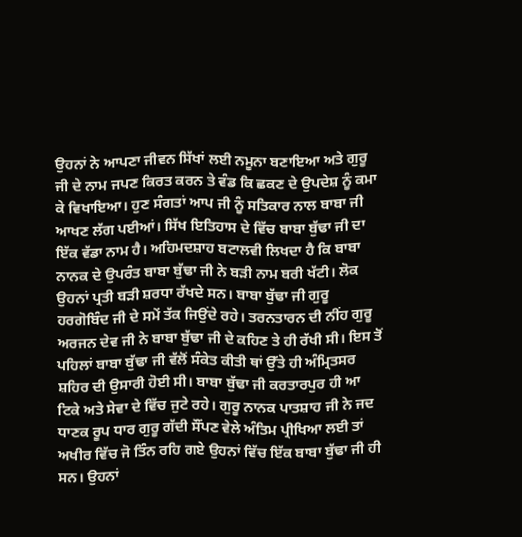ਉਹਨਾਂ ਨੇ ਆਪਣਾ ਜੀਵਨ ਸਿੱਖਾਂ ਲਈ ਨਮੂਨਾ ਬਣਾਇਆ ਅਤੇ ਗੁਰੂ ਜੀ ਦੇ ਨਾਮ ਜਪਣ ਕਿਰਤ ਕਰਨ ਤੇ ਵੰਡ ਕਿ ਛਕਣ ਦੇ ਉਪਦੇਸ਼ ਨੂੰ ਕਮਾ ਕੇ ਵਿਖਾਇਆ। ਹੁਣ ਸੰਗਤਾਂ ਆਪ ਜੀ ਨੂੰ ਸਤਿਕਾਰ ਨਾਲ ਬਾਬਾ ਜੀ ਆਖਣ ਲੱਗ ਪਈਆਂ। ਸਿੱਖ ਇਤਿਹਾਸ ਦੇ ਵਿੱਚ ਬਾਬਾ ਬੁੱਢਾ ਜੀ ਦਾ ਇੱਕ ਵੱਡਾ ਨਾਮ ਹੈ। ਅਹਿਮਦਸ਼ਾਹ ਬਟਾਲਵੀ ਲਿਖਦਾ ਹੈ ਕਿ ਬਾਬਾ ਨਾਨਕ ਦੇ ਉਪਰੰਤ ਬਾਬਾ ਬੁੱਢਾ ਜੀ ਨੇ ਬੜੀ ਨਾਮ ਬਰੀ ਖੱਟੀ। ਲੋਕ ਉਹਨਾਂ ਪ੍ਰਤੀ ਬੜੀ ਸ਼ਰਧਾ ਰੱਖਦੇ ਸਨ। ਬਾਬਾ ਬੁੱਢਾ ਜੀ ਗੁਰੂ ਹਰਗੋਬਿੰਦ ਜੀ ਦੇ ਸਮੇਂ ਤੱਕ ਜਿਉਂਦੇ ਰਹੇ। ਤਰਨਤਾਰਨ ਦੀ ਨੀਂਹ ਗੁਰੂ ਅਰਜਨ ਦੇਵ ਜੀ ਨੇ ਬਾਬਾ ਬੁੱਢਾ ਜੀ ਦੇ ਕਹਿਣ ਤੇ ਹੀ ਰੱਖੀ ਸੀ। ਇਸ ਤੋਂ ਪਹਿਲਾਂ ਬਾਬਾ ਬੁੱਢਾ ਜੀ ਵੱਲੋਂ ਸੰਕੇਤ ਕੀਤੀ ਥਾਂ ਉੱਤੇ ਹੀ ਅੰਮ੍ਰਿਤਸਰ ਸ਼ਹਿਰ ਦੀ ਉਸਾਰੀ ਹੋਈ ਸੀ। ਬਾਬਾ ਬੁੱਢਾ ਜੀ ਕਰਤਾਰਪੁਰ ਹੀ ਆ ਟਿਕੇ ਅਤੇ ਸੇਵਾ ਦੇ ਵਿੱਚ ਜੁਟੇ ਰਹੇ। ਗੁਰੂ ਨਾਨਕ ਪਾਤਸ਼ਾਹ ਜੀ ਨੇ ਜਦ ਧਾਣਕ ਰੂਪ ਧਾਰ ਗੁਰੂ ਗੱਦੀ ਸੌਂਪਣ ਵੇਲੇ ਅੰਤਿਮ ਪ੍ਰੀਖਿਆ ਲਈ ਤਾਂ ਅਖੀਰ ਵਿੱਚ ਜੋ ਤਿੰਨ ਰਹਿ ਗਏ ਉਹਨਾਂ ਵਿੱਚ ਇੱਕ ਬਾਬਾ ਬੁੱਢਾ ਜੀ ਹੀ ਸਨ। ਉਹਨਾਂ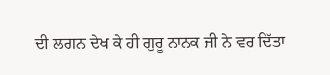ਦੀ ਲਗਨ ਦੇਖ ਕੇ ਹੀ ਗੁਰੂ ਨਾਨਕ ਜੀ ਨੇ ਵਰ ਦਿੱਤਾ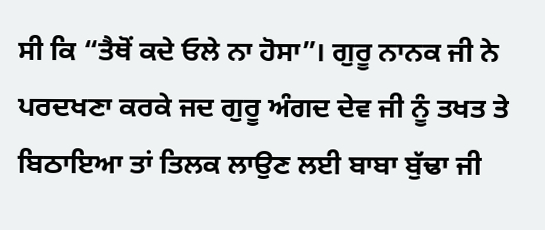ਸੀ ਕਿ “ਤੈਥੋਂ ਕਦੇ ਓਲੇ ਨਾ ਹੋਸਾ”। ਗੁਰੂ ਨਾਨਕ ਜੀ ਨੇ ਪਰਦਖਣਾ ਕਰਕੇ ਜਦ ਗੁਰੂ ਅੰਗਦ ਦੇਵ ਜੀ ਨੂੰ ਤਖਤ ਤੇ ਬਿਠਾਇਆ ਤਾਂ ਤਿਲਕ ਲਾਉਣ ਲਈ ਬਾਬਾ ਬੁੱਢਾ ਜੀ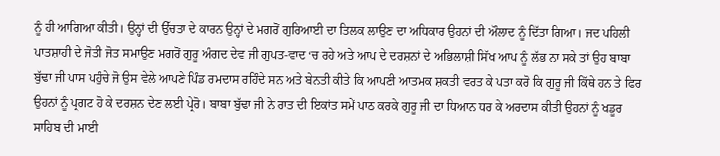ਨੂੰ ਹੀ ਆਗਿਆ ਕੀਤੀ। ਉਨ੍ਹਾਂ ਦੀ ਉੱਚਤਾ ਦੇ ਕਾਰਨ ਉਨ੍ਹਾਂ ਦੇ ਮਗਰੋਂ ਗੁਰਿਆਈ ਦਾ ਤਿਲਕ ਲਾਉਣ ਦਾ ਅਧਿਕਾਰ ਉਹਨਾਂ ਦੀ ਔਲਾਦ ਨੂੰ ਦਿੱਤਾ ਗਿਆ। ਜਦ ਪਹਿਲੀ ਪਾਤਸ਼ਾਹੀ ਦੇ ਜੋਤੀ ਜੋਤ ਸਮਾਉਣ ਮਗਰੋਂ ਗੁਰੂ ਅੰਗਦ ਦੇਵ ਜੀ ਗੁਪਤ-ਵਾਦ ‘ਚ ਰਹੇ ਅਤੇ ਆਪ ਦੇ ਦਰਸ਼ਨਾਂ ਦੇ ਅਭਿਲਾਸ਼ੀ ਸਿੱਖ ਆਪ ਨੂੰ ਲੱਭ ਨਾ ਸਕੇ ਤਾਂ ਉਹ ਬਾਬਾ ਬੁੱਢਾ ਜੀ ਪਾਸ ਪਹੁੰਚੇ ਜੋ ਉਸ ਵੇਲੇ ਆਪਣੇ ਪਿੰਡ ਰਮਦਾਸ ਰਹਿੰਦੇ ਸਨ ਅਤੇ ਬੇਨਤੀ ਕੀਤੇ ਕਿ ਆਪਣੀ ਆਤਮਕ ਸ਼ਕਤੀ ਵਰਤ ਕੇ ਪਤਾ ਕਰੋ ਕਿ ਗੁਰੂ ਜੀ ਕਿੱਥੇ ਹਨ ਤੇ ਫਿਰ ਉਹਨਾਂ ਨੂੰ ਪ੍ਰਗਟ ਹੋ ਕੇ ਦਰਸ਼ਨ ਦੇਣ ਲਈ ਪ੍ਰੇਰੋ। ਬਾਬਾ ਬੁੱਢਾ ਜੀ ਨੇ ਰਾਤ ਦੀ ਇਕਾਂਤ ਸਮੇਂ ਪਾਠ ਕਰਕੇ ਗੁਰੂ ਜੀ ਦਾ ਧਿਆਨ ਧਰ ਕੇ ਅਰਦਾਸ ਕੀਤੀ ਉਹਨਾਂ ਨੂੰ ਖਡੂਰ ਸਾਹਿਬ ਦੀ ਮਾਈ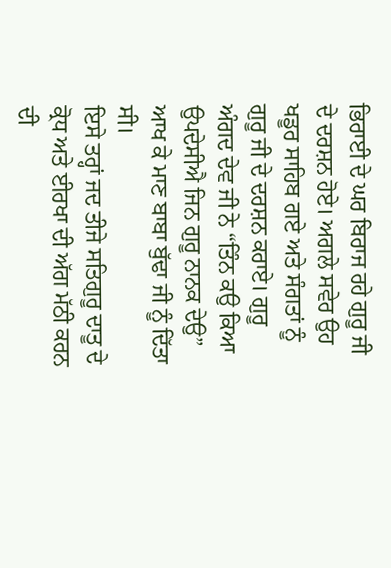ਭਿਰਾਈ ਦੇ ਘਰ ਬਿਰਾਜ ਰਹੇ ਗੁਰੂ ਜੀ ਦੇ ਦਰਸ਼ਨ ਹੋਏ। ਅਗਲੇ ਸਵੇਰ ਉਹ ਖਡੂਰ ਸਾਹਿਬ ਗਏ ਅਤੇ ਸੰਗਤਾਂ ਨੂੰ ਗੁਰੂ ਜੀ ਦੇ ਦਰਸ਼ਨ ਕਰਾਏ। ਗੁਰੂ ਅੰਗਦ ਦੇਵ ਜੀ ਨੇ “ਤਿੰਨ ਕਉ ਕਿਆ ਉਪਦੇਸੀਐ ਜਿਨ ਗੁਰੂ ਨਾਨਕ ਦੇਉ” ਆਖ ਕੇ ਮਾਣ ਬਾਬਾ ਬੁੱਢਾ ਜੀ ਨੂੰ ਦਿੱਤਾ ਸੀ।
ਇਸੇ ਤਰ੍ਹਾਂ ਜਦ ਤੀਜੇ ਸਤਿਗੁਰੂ ਦਾਤੂ ਦੇ ਕ੍ਰੋਧ ਅਤੇ ਈਰਖਾ ਦੀ ਅੱਗ ਮੱਠੀ ਕਰਨ ਦੀ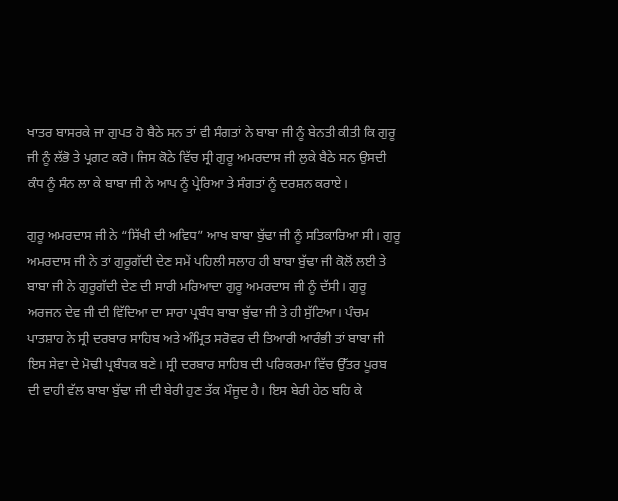ਖਾਤਰ ਬਾਸਰਕੇ ਜਾ ਗੁਪਤ ਹੋ ਬੈਠੇ ਸਨ ਤਾਂ ਵੀ ਸੰਗਤਾਂ ਨੇ ਬਾਬਾ ਜੀ ਨੂੰ ਬੇਨਤੀ ਕੀਤੀ ਕਿ ਗੁਰੂ ਜੀ ਨੂੰ ਲੱਭੋ ਤੇ ਪ੍ਰਗਟ ਕਰੋ। ਜਿਸ ਕੋਠੇ ਵਿੱਚ ਸ੍ਰੀ ਗੁਰੂ ਅਮਰਦਾਸ ਜੀ ਲੁਕੇ ਬੈਠੇ ਸਨ ਉਸਦੀ ਕੰਧ ਨੂੰ ਸੰਨ ਲਾ ਕੇ ਬਾਬਾ ਜੀ ਨੇ ਆਪ ਨੂੰ ਪ੍ਰੇਰਿਆ ਤੇ ਸੰਗਤਾਂ ਨੂੰ ਦਰਸ਼ਨ ਕਰਾਏ।

ਗੁਰੂ ਅਮਰਦਾਸ ਜੀ ਨੇ “ਸਿੱਖੀ ਦੀ ਅਵਿਧ” ਆਖ ਬਾਬਾ ਬੁੱਢਾ ਜੀ ਨੂੰ ਸਤਿਕਾਰਿਆ ਸੀ। ਗੁਰੂ ਅਮਰਦਾਸ ਜੀ ਨੇ ਤਾਂ ਗੁਰੂਗੱਦੀ ਦੇਣ ਸਮੇਂ ਪਹਿਲੀ ਸਲਾਹ ਹੀ ਬਾਬਾ ਬੁੱਢਾ ਜੀ ਕੋਲੋਂ ਲਈ ਤੇ ਬਾਬਾ ਜੀ ਨੇ ਗੁਰੂਗੱਦੀ ਦੇਣ ਦੀ ਸਾਰੀ ਮਰਿਆਦਾ ਗੁਰੂ ਅਮਰਦਾਸ ਜੀ ਨੂੰ ਦੱਸੀ। ਗੁਰੂ ਅਰਜਨ ਦੇਵ ਜੀ ਦੀ ਵਿੱਦਿਆ ਦਾ ਸਾਰਾ ਪ੍ਰਬੰਧ ਬਾਬਾ ਬੁੱਢਾ ਜੀ ਤੇ ਹੀ ਸੁੱਟਿਆ। ਪੰਚਮ ਪਾਤਸ਼ਾਹ ਨੇ ਸ੍ਰੀ ਦਰਬਾਰ ਸਾਹਿਬ ਅਤੇ ਅੰਮ੍ਰਿਤ ਸਰੋਵਰ ਦੀ ਤਿਆਰੀ ਆਰੰਭੀ ਤਾਂ ਬਾਬਾ ਜੀ ਇਸ ਸੇਵਾ ਦੇ ਮੋਢੀ ਪ੍ਰਬੰਧਕ ਬਣੇ। ਸ੍ਰੀ ਦਰਬਾਰ ਸਾਹਿਬ ਦੀ ਪਰਿਕਰਮਾ ਵਿੱਚ ਉੱਤਰ ਪੂਰਬ ਦੀ ਵਾਹੀ ਵੱਲ ਬਾਬਾ ਬੁੱਢਾ ਜੀ ਦੀ ਬੇਰੀ ਹੁਣ ਤੱਕ ਮੌਜੂਦ ਹੈ। ਇਸ ਬੇਰੀ ਹੇਠ ਬਹਿ ਕੇ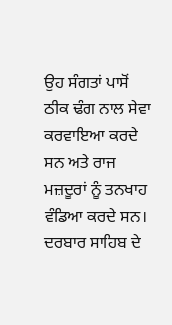ਉਹ ਸੰਗਤਾਂ ਪਾਸੋਂ ਠੀਕ ਢੰਗ ਨਾਲ ਸੇਵਾ ਕਰਵਾਇਆ ਕਰਦੇ ਸਨ ਅਤੇ ਰਾਜ ਮਜ਼ਦੂਰਾਂ ਨੂੰ ਤਨਖਾਹ ਵੰਡਿਆ ਕਰਦੇ ਸਨ। ਦਰਬਾਰ ਸਾਹਿਬ ਦੇ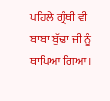ਪਹਿਲੇ ਗ੍ਰੰਥੀ ਵੀ ਬਾਬਾ ਬੁੱਢਾ ਜੀ ਨੂੰ ਥਾਪਿਆ ਗਿਆ।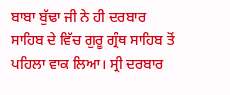ਬਾਬਾ ਬੁੱਢਾ ਜੀ ਨੇ ਹੀ ਦਰਬਾਰ ਸਾਹਿਬ ਦੇ ਵਿੱਚ ਗੁਰੂ ਗ੍ਰੰਥ ਸਾਹਿਬ ਤੋਂ ਪਹਿਲਾ ਵਾਕ ਲਿਆ। ਸ੍ਰੀ ਦਰਬਾਰ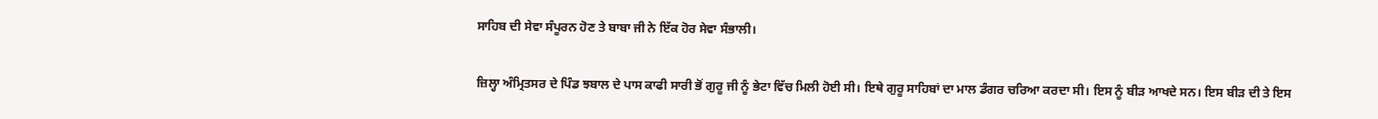ਸਾਹਿਬ ਦੀ ਸੇਵਾ ਸੰਪੂਰਨ ਹੋਣ ਤੇ ਬਾਬਾ ਜੀ ਨੇ ਇੱਕ ਹੋਰ ਸੇਵਾ ਸੰਭਾਲੀ।

ਜ਼ਿਲ੍ਹਾ ਅੰਮ੍ਰਿਤਸਰ ਦੇ ਪਿੰਡ ਝਬਾਲ ਦੇ ਪਾਸ ਕਾਫੀ ਸਾਰੀ ਭੋਂ ਗੁਰੂ ਜੀ ਨੂੰ ਭੇਟਾ ਵਿੱਚ ਮਿਲੀ ਹੋਈ ਸੀ। ਇਥੇ ਗੁਰੂ ਸਾਹਿਬਾਂ ਦਾ ਮਾਲ ਡੰਗਰ ਚਰਿਆ ਕਰਦਾ ਸੀ। ਇਸ ਨੂੰ ਬੀੜ ਆਖਦੇ ਸਨ। ਇਸ ਬੀੜ ਦੀ ਤੇ ਇਸ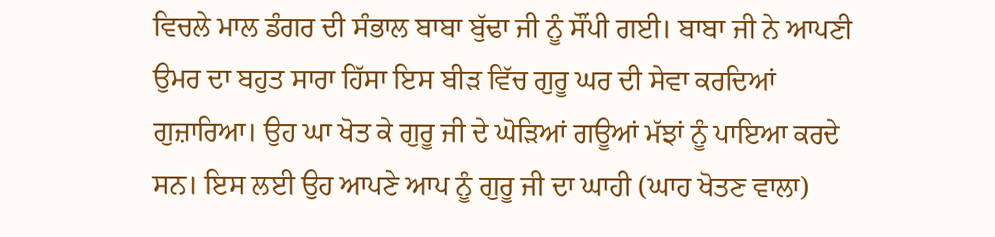ਵਿਚਲੇ ਮਾਲ ਡੰਗਰ ਦੀ ਸੰਭਾਲ ਬਾਬਾ ਬੁੱਢਾ ਜੀ ਨੂੰ ਸੌਂਪੀ ਗਈ। ਬਾਬਾ ਜੀ ਨੇ ਆਪਣੀ ਉਮਰ ਦਾ ਬਹੁਤ ਸਾਰਾ ਹਿੱਸਾ ਇਸ ਬੀੜ ਵਿੱਚ ਗੁਰੂ ਘਰ ਦੀ ਸੇਵਾ ਕਰਦਿਆਂ ਗੁਜ਼ਾਰਿਆ। ਉਹ ਘਾ ਖੋਤ ਕੇ ਗੁਰੂ ਜੀ ਦੇ ਘੋੜਿਆਂ ਗਊਆਂ ਮੱਝਾਂ ਨੂੰ ਪਾਇਆ ਕਰਦੇ ਸਨ। ਇਸ ਲਈ ਉਹ ਆਪਣੇ ਆਪ ਨੂੰ ਗੁਰੂ ਜੀ ਦਾ ਘਾਹੀ (ਘਾਹ ਖੋਤਣ ਵਾਲਾ)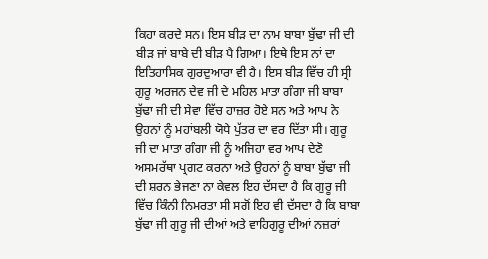ਕਿਹਾ ਕਰਦੇ ਸਨ। ਇਸ ਬੀੜ ਦਾ ਨਾਮ ਬਾਬਾ ਬੁੱਢਾ ਜੀ ਦੀ ਬੀੜ ਜਾਂ ਬਾਬੇ ਦੀ ਬੀੜ ਪੈ ਗਿਆ। ਇਥੇ ਇਸ ਨਾਂ ਦਾ ਇਤਿਹਾਸਿਕ ਗੁਰਦੁਆਰਾ ਵੀ ਹੈ। ਇਸ ਬੀੜ ਵਿੱਚ ਹੀ ਸ੍ਰੀ ਗੁਰੂ ਅਰਜਨ ਦੇਵ ਜੀ ਦੇ ਮਹਿਲ ਮਾਤਾ ਗੰਗਾ ਜੀ ਬਾਬਾ ਬੁੱਢਾ ਜੀ ਦੀ ਸੇਵਾ ਵਿੱਚ ਹਾਜ਼ਰ ਹੋਏ ਸਨ ਅਤੇ ਆਪ ਨੇ ਉਹਨਾਂ ਨੂੰ ਮਹਾਂਬਲੀ ਯੋਧੇ ਪੁੱਤਰ ਦਾ ਵਰ ਦਿੱਤਾ ਸੀ। ਗੁਰੂ ਜੀ ਦਾ ਮਾਤਾ ਗੰਗਾ ਜੀ ਨੂੰ ਅਜਿਹਾ ਵਰ ਆਪ ਦੇਣੋ ਅਸਮਰੱਥਾ ਪ੍ਰਗਟ ਕਰਨਾ ਅਤੇ ਉਹਨਾਂ ਨੂੰ ਬਾਬਾ ਬੁੱਢਾ ਜੀ ਦੀ ਸ਼ਰਨ ਭੇਜਣਾ ਨਾ ਕੇਵਲ ਇਹ ਦੱਸਦਾ ਹੈ ਕਿ ਗੁਰੂ ਜੀ ਵਿੱਚ ਕਿੰਨੀ ਨਿਮਰਤਾ ਸੀ ਸਗੋਂ ਇਹ ਵੀ ਦੱਸਦਾ ਹੈ ਕਿ ਬਾਬਾ ਬੁੱਢਾ ਜੀ ਗੁਰੂ ਜੀ ਦੀਆਂ ਅਤੇ ਵਾਹਿਗੁਰੂ ਦੀਆਂ ਨਜ਼ਰਾਂ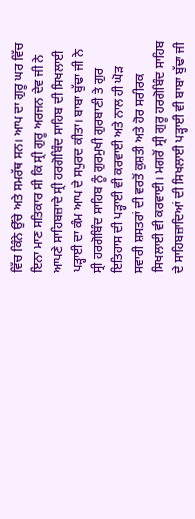ਵਿੱਚ ਕਿੰਨੇ ਉੱਚੇ ਅਤੇ ਸਮਰੱਥ ਸਨ। ਆਪ ਦਾ ਗੁਰੂ ਘਰ ਵਿੱਚ ਇਨਾ ਮਾਣ ਸਤਿਕਾਰ ਸੀ ਕਿ ਸ੍ਰੀ ਗੁਰੂ ਅਰਜਨ ਦੇਵ ਜੀ ਨੇ ਆਪਣੇ ਸਾਹਿਬਜ਼ਾਦੇ ਸ੍ਰੀ ਹਰਗੋਬਿੰਦ ਸਾਹਿਬ ਦੀ ਸਿਖਲਾਈ ਪੜ੍ਹਾਈ ਦਾ ਕੰਮ ਆਪ ਦੇ ਸਪੁਰਦ ਕੀਤਾ। ਬਾਬਾ ਬੁੱਢਾ ਜੀ ਨੇ ਸ੍ਰੀ ਹਰਗੋਬਿੰਦ ਸਾਹਿਬ ਨੂੰ ਗੁਰਮੁਖੀ ਗੁਰਬਾਣੀ ਤੇ ਗੁਰ ਇਤਿਹਾਸ ਦੀ ਪੜ੍ਹਾਈ ਵੀ ਕਰਵਾਈ ਅਤੇ ਨਾਲ ਹੀ ਘੋੜ ਸਵਾਰੀ ਸ਼ਸਤਰਾਂ ਦੀ ਵਰਤੋਂ ਕੁਸ਼ਤੀ ਅਤੇ ਹੋਰ ਸਰੀਰਕ ਸਿਖਲਾਈ ਵੀ ਕਰਵਾਈ। ਮਗਰੋਂ ਸ੍ਰੀ ਗੁਰੂ ਹਰਗੋਬਿੰਦ ਸਾਹਿਬ ਦੇ ਸਾਹਿਬਜ਼ਾਦਿਆਂ ਦੀ ਸਿਖਲਾਈ ਪੜ੍ਹਾਈ ਵੀ ਬਾਬਾ ਬੁੱਢਾ ਜੀ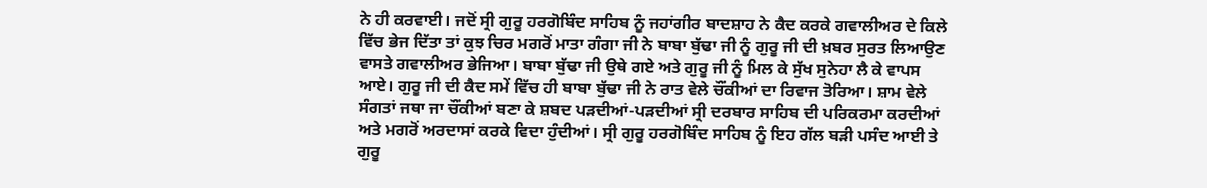ਨੇ ਹੀ ਕਰਵਾਈ। ਜਦੋਂ ਸ੍ਰੀ ਗੁਰੂ ਹਰਗੋਬਿੰਦ ਸਾਹਿਬ ਨੂੰ ਜਹਾਂਗੀਰ ਬਾਦਸ਼ਾਹ ਨੇ ਕੈਦ ਕਰਕੇ ਗਵਾਲੀਅਰ ਦੇ ਕਿਲੇ ਵਿੱਚ ਭੇਜ ਦਿੱਤਾ ਤਾਂ ਕੁਝ ਚਿਰ ਮਗਰੋਂ ਮਾਤਾ ਗੰਗਾ ਜੀ ਨੇ ਬਾਬਾ ਬੁੱਢਾ ਜੀ ਨੂੰ ਗੁਰੂ ਜੀ ਦੀ ਖ਼ਬਰ ਸੁਰਤ ਲਿਆਉਣ ਵਾਸਤੇ ਗਵਾਲੀਅਰ ਭੇਜਿਆ। ਬਾਬਾ ਬੁੱਢਾ ਜੀ ਉਥੇ ਗਏ ਅਤੇ ਗੁਰੂ ਜੀ ਨੂੰ ਮਿਲ ਕੇ ਸੁੱਖ ਸੁਨੇਹਾ ਲੈ ਕੇ ਵਾਪਸ ਆਏ। ਗੁਰੂ ਜੀ ਦੀ ਕੈਦ ਸਮੇਂ ਵਿੱਚ ਹੀ ਬਾਬਾ ਬੁੱਢਾ ਜੀ ਨੇ ਰਾਤ ਵੇਲੇ ਚੌਂਕੀਆਂ ਦਾ ਰਿਵਾਜ ਤੋਰਿਆ। ਸ਼ਾਮ ਵੇਲੇ ਸੰਗਤਾਂ ਜਥਾ ਜਾ ਚੌਂਕੀਆਂ ਬਣਾ ਕੇ ਸ਼ਬਦ ਪੜਦੀਆਂ-ਪੜਦੀਆਂ ਸ੍ਰੀ ਦਰਬਾਰ ਸਾਹਿਬ ਦੀ ਪਰਿਕਰਮਾ ਕਰਦੀਆਂ ਅਤੇ ਮਗਰੋਂ ਅਰਦਾਸਾਂ ਕਰਕੇ ਵਿਦਾ ਹੁੰਦੀਆਂ। ਸ੍ਰੀ ਗੁਰੂ ਹਰਗੋਬਿੰਦ ਸਾਹਿਬ ਨੂੰ ਇਹ ਗੱਲ ਬੜੀ ਪਸੰਦ ਆਈ ਤੇ ਗੁਰੂ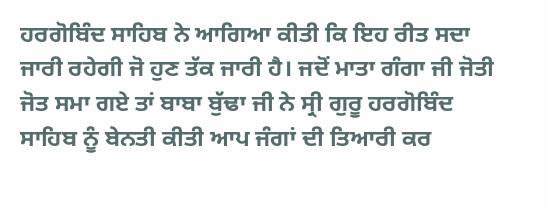ਹਰਗੋਬਿੰਦ ਸਾਹਿਬ ਨੇ ਆਗਿਆ ਕੀਤੀ ਕਿ ਇਹ ਰੀਤ ਸਦਾ ਜਾਰੀ ਰਹੇਗੀ ਜੋ ਹੁਣ ਤੱਕ ਜਾਰੀ ਹੈ। ਜਦੋਂ ਮਾਤਾ ਗੰਗਾ ਜੀ ਜੋਤੀ ਜੋਤ ਸਮਾ ਗਏ ਤਾਂ ਬਾਬਾ ਬੁੱਢਾ ਜੀ ਨੇ ਸ੍ਰੀ ਗੁਰੂ ਹਰਗੋਬਿੰਦ ਸਾਹਿਬ ਨੂੰ ਬੇਨਤੀ ਕੀਤੀ ਆਪ ਜੰਗਾਂ ਦੀ ਤਿਆਰੀ ਕਰ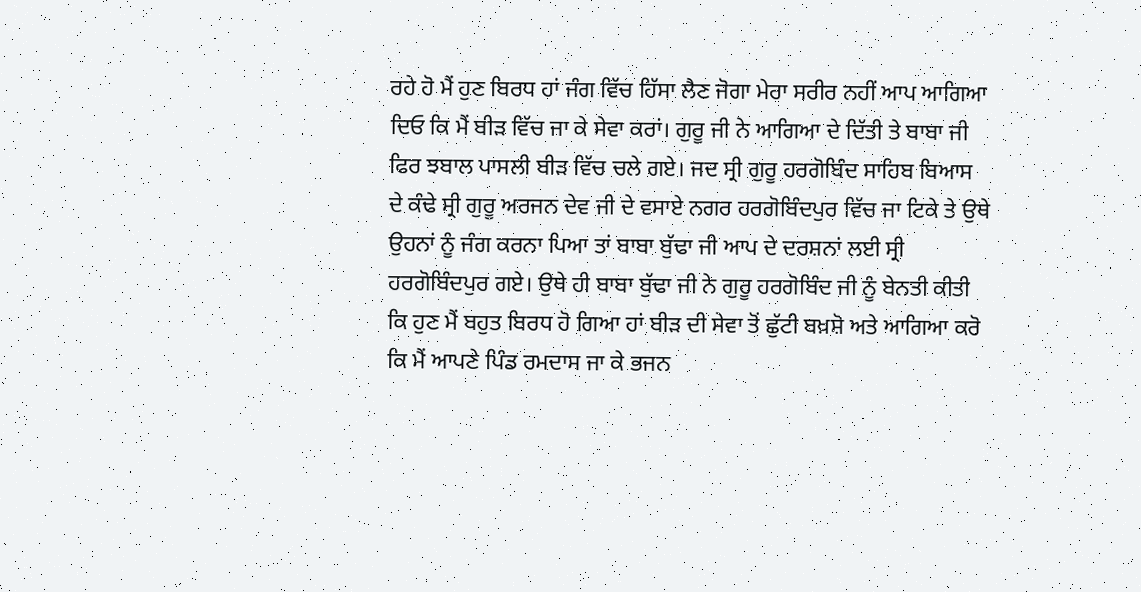ਰਹੇ ਹੋ ਮੈਂ ਹੁਣ ਬਿਰਧ ਹਾਂ ਜੰਗ ਵਿੱਚ ਹਿੱਸਾ ਲੈਣ ਜੋਗਾ ਮੇਰਾ ਸਰੀਰ ਨਹੀਂ ਆਪ ਆਗਿਆ ਦਿਓ ਕਿ ਮੈਂ ਬੀੜ ਵਿੱਚ ਜਾ ਕੇ ਸੇਵਾ ਕਰਾਂ। ਗੁਰੂ ਜੀ ਨੇ ਆਗਿਆ ਦੇ ਦਿੱਤੀ ਤੇ ਬਾਬਾ ਜੀ ਫਿਰ ਝਬਾਲ ਪਾਸਲੀ ਬੀੜ ਵਿੱਚ ਚਲੇ ਗਏ। ਜਦ ਸ੍ਰੀ ਗੁਰੂ ਹਰਗੋਬਿੰਦ ਸਾਹਿਬ ਬਿਆਸ ਦੇ ਕੰਢੇ ਸ੍ਰੀ ਗੁਰੂ ਅਰਜਨ ਦੇਵ ਜੀ ਦੇ ਵਸਾਏ ਨਗਰ ਹਰਗੋਬਿੰਦਪੁਰ ਵਿੱਚ ਜਾ ਟਿਕੇ ਤੇ ਉਥੇ ਉਹਨਾਂ ਨੂੰ ਜੰਗ ਕਰਨਾ ਪਿਆ ਤਾਂ ਬਾਬਾ ਬੁੱਢਾ ਜੀ ਆਪ ਦੇ ਦਰਸ਼ਨਾਂ ਲਈ ਸ੍ਰੀ ਹਰਗੋਬਿੰਦਪੁਰ ਗਏ। ਉਥੇ ਹੀ ਬਾਬਾ ਬੁੱਢਾ ਜੀ ਨੇ ਗੁਰੂ ਹਰਗੋਬਿੰਦ ਜੀ ਨੂੰ ਬੇਨਤੀ ਕੀਤੀ ਕਿ ਹੁਣ ਮੈਂ ਬਹੁਤ ਬਿਰਧ ਹੋ ਗਿਆ ਹਾਂ ਬੀੜ ਦੀ ਸੇਵਾ ਤੋਂ ਛੁੱਟੀ ਬਖ਼ਸ਼ੋ ਅਤੇ ਆਗਿਆ ਕਰੋ ਕਿ ਮੈਂ ਆਪਣੇ ਪਿੰਡ ਰਮਦਾਸ ਜਾ ਕੇ ਭਜਨ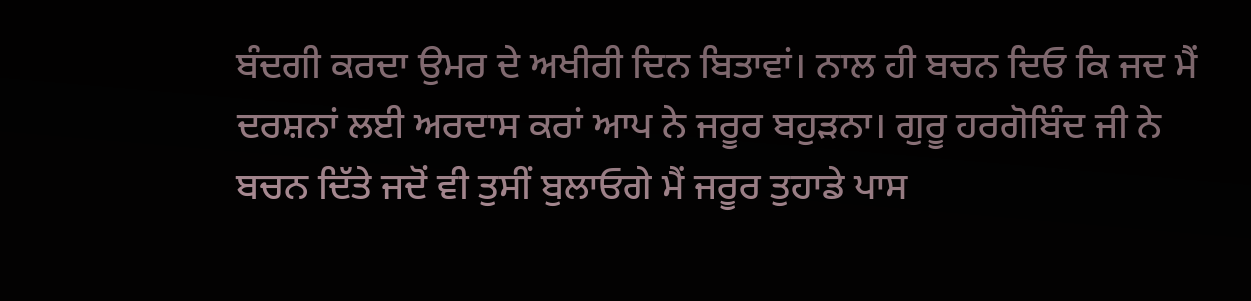ਬੰਦਗੀ ਕਰਦਾ ਉਮਰ ਦੇ ਅਖੀਰੀ ਦਿਨ ਬਿਤਾਵਾਂ। ਨਾਲ ਹੀ ਬਚਨ ਦਿਓ ਕਿ ਜਦ ਮੈਂ ਦਰਸ਼ਨਾਂ ਲਈ ਅਰਦਾਸ ਕਰਾਂ ਆਪ ਨੇ ਜਰੂਰ ਬਹੁੜਨਾ। ਗੁਰੂ ਹਰਗੋਬਿੰਦ ਜੀ ਨੇ ਬਚਨ ਦਿੱਤੇ ਜਦੋਂ ਵੀ ਤੁਸੀਂ ਬੁਲਾਓਗੇ ਮੈਂ ਜਰੂਰ ਤੁਹਾਡੇ ਪਾਸ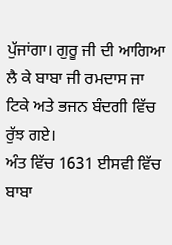ਪੁੱਜਾਂਗਾ। ਗੁਰੂ ਜੀ ਦੀ ਆਗਿਆ ਲੈ ਕੇ ਬਾਬਾ ਜੀ ਰਮਦਾਸ ਜਾ ਟਿਕੇ ਅਤੇ ਭਜਨ ਬੰਦਗੀ ਵਿੱਚ ਰੁੱਝ ਗਏ।
ਅੰਤ ਵਿੱਚ 1631 ਈਸਵੀ ਵਿੱਚ ਬਾਬਾ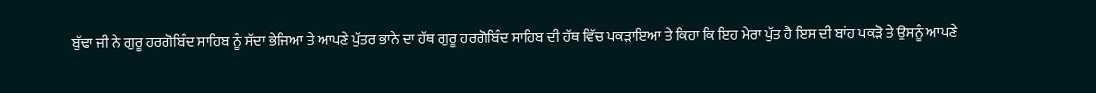ਬੁੱਢਾ ਜੀ ਨੇ ਗੁਰੂ ਹਰਗੋਬਿੰਦ ਸਾਹਿਬ ਨੂੰ ਸੱਦਾ ਭੇਜਿਆ ਤੇ ਆਪਣੇ ਪੁੱਤਰ ਭਾਨੇ ਦਾ ਹੱਥ ਗੁਰੂ ਹਰਗੋਬਿੰਦ ਸਾਹਿਬ ਦੀ ਹੱਥ ਵਿੱਚ ਪਕੜਾਇਆ ਤੇ ਕਿਹਾ ਕਿ ਇਹ ਮੇਰਾ ਪੁੱਤ ਹੈ ਇਸ ਦੀ ਬਾਂਹ ਪਕੜੋ ਤੇ ਉਸਨੂੰ ਆਪਣੇ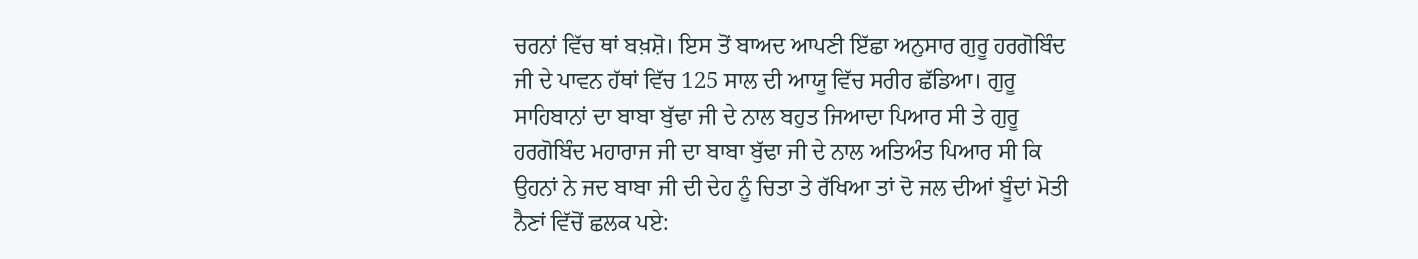ਚਰਨਾਂ ਵਿੱਚ ਥਾਂ ਬਖ਼ਸ਼ੋ। ਇਸ ਤੋਂ ਬਾਅਦ ਆਪਣੀ ਇੱਛਾ ਅਨੁਸਾਰ ਗੁਰੂ ਹਰਗੋਬਿੰਦ ਜੀ ਦੇ ਪਾਵਨ ਹੱਥਾਂ ਵਿੱਚ 125 ਸਾਲ ਦੀ ਆਯੂ ਵਿੱਚ ਸਰੀਰ ਛੱਡਿਆ। ਗੁਰੂ ਸਾਹਿਬਾਨਾਂ ਦਾ ਬਾਬਾ ਬੁੱਢਾ ਜੀ ਦੇ ਨਾਲ ਬਹੁਤ ਜਿਆਦਾ ਪਿਆਰ ਸੀ ਤੇ ਗੁਰੂ ਹਰਗੋਬਿੰਦ ਮਹਾਰਾਜ ਜੀ ਦਾ ਬਾਬਾ ਬੁੱਢਾ ਜੀ ਦੇ ਨਾਲ ਅਤਿਅੰਤ ਪਿਆਰ ਸੀ ਕਿ ਉਹਨਾਂ ਨੇ ਜਦ ਬਾਬਾ ਜੀ ਦੀ ਦੇਹ ਨੂੰ ਚਿਤਾ ਤੇ ਰੱਖਿਆ ਤਾਂ ਦੋ ਜਲ ਦੀਆਂ ਬੂੰਦਾਂ ਮੋਤੀ ਨੈਣਾਂ ਵਿੱਚੋਂ ਛਲਕ ਪਏ: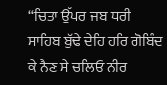“ਚਿਤਾ ਉੱਪਰ ਜਬ ਧਰੀ ਸਾਹਿਬ ਬੁੱਢੇ ਦੇਹਿ ਹਰਿ ਗੋਬਿੰਦ ਕੇ ਨੈਣ ਸੇ ਚਲਿਓ ਨੀਰ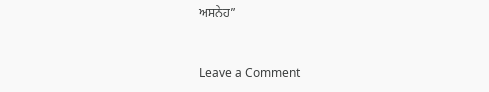ਅਸਨੇਹ”



Leave a Comment